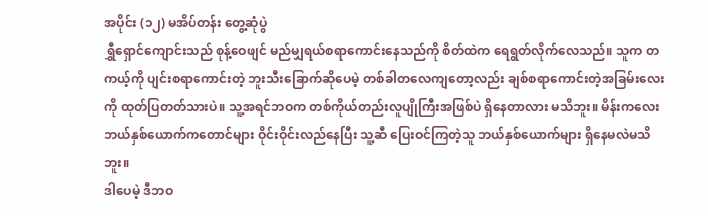အပိုင်း (၁၂) မအိပ်တန်း တွေ့ဆုံပွဲ
ရွှီရှောင်ကျောင်းသည် စုန့်ဝေဖျင် မည်မျှရယ်စရာကောင်းနေသည်ကို စိတ်ထဲက ရေရွတ်လိုက်လေသည်။ သူက တကယ့်ကို ပျင်းစရာကောင်းတဲ့ ဘူးသီးခြောက်ဆိုပေမဲ့ တစ်ခါတလေကျတော့လည်း ချစ်စရာကောင်းတဲ့အခြမ်းလေးကို ထုတ်ပြတတ်သားပဲ။ သူ့အရင်ဘဝက တစ်ကိုယ်တည်းလူပျိုကြီးအဖြစ်ပဲ ရှိနေတာလား မသိဘူး။ မိန်းကလေး ဘယ်နှစ်ယောက်ကတောင်များ ဝိုင်းဝိုင်းလည်နေပြီး သူ့ဆီ ပြေးဝင်ကြတဲ့သူ ဘယ်နှစ်ယောက်များ ရှိနေမလဲမသိဘူး။
ဒါပေမဲ့ ဒီဘဝ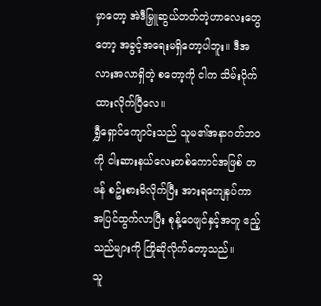မှာတော့ အဲဒီမြှူဆွယ်တတ်တဲ့ဟာလေးတွေတော့ အခွင့်အရေးမရှိတော့ပါဘူး။ ဒီအလားအလာရှိတဲ့ စတော့ကို ငါက သိမ်းပိုက်ထားလိုက်ပြီလေ။
ရွှီရှောင်ကျောင်းသည် သူမ၏အနာဂတ်ဘဝကို ငါးဆားနယ်လေးတစ်ကောင်အဖြစ် တဖန် စဥ်းစားမိလိုက်ပြီး အားရကျေနပ်ကာ အပြင်ထွက်လာပြီး စုန့်ဝေဖျင်နှင့်အတူ ဧည့်သည်များကို ကြိုဆိုလိုက်တော့သည်။
သူ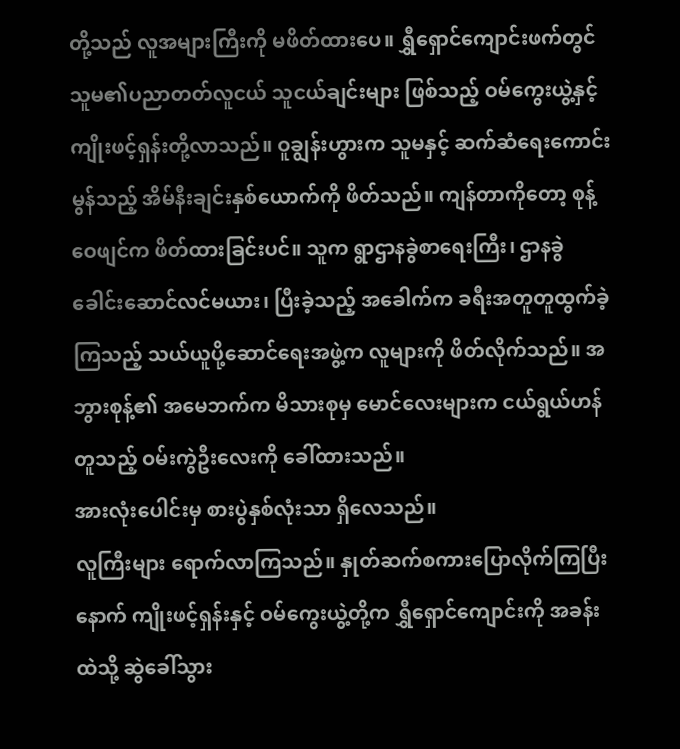တို့သည် လူအများကြီးကို မဖိတ်ထားပေ။ ရွှီရှောင်ကျောင်းဖက်တွင် သူမ၏ပညာတတ်လူငယ် သူငယ်ချင်းများ ဖြစ်သည့် ဝမ်ကွေးယွဲ့နှင့် ကျိုးဖင့်ရှန်းတို့လာသည်။ ဝူချွန်းဟွားက သူမနှင့် ဆက်ဆံရေးကောင်းမွန်သည့် အိမ်နီးချင်းနှစ်ယောက်ကို ဖိတ်သည်။ ကျန်တာကိုတော့ စုန့်ဝေဖျင်က ဖိတ်ထားခြင်းပင်။ သူက ရွာဌာနခွဲစာရေးကြီး၊ ဌာနခွဲခေါင်းဆောင်လင်မယား၊ ပြီးခဲ့သည့် အခေါက်က ခရီးအတူတူထွက်ခဲ့ကြသည့် သယ်ယူပို့ဆောင်ရေးအဖွဲ့က လူများကို ဖိတ်လိုက်သည်။ အဘွားစုန့်၏ အမေဘက်က မိသားစုမှ မောင်လေးများက ငယ်ရွယ်ဟန်တူသည့် ဝမ်းကွဲဦးလေးကို ခေါ်ထားသည်။
အားလုံးပေါင်းမှ စားပွဲနှစ်လုံးသာ ရှိလေသည်။
လူကြီးများ ရောက်လာကြသည်။ နှုတ်ဆက်စကားပြောလိုက်ကြပြီးနောက် ကျိုးဖင့်ရှန်းနှင့် ဝမ်ကွေးယွဲ့တို့က ရွှီရှောင်ကျောင်းကို အခန်းထဲသို့ ဆွဲခေါ်သွား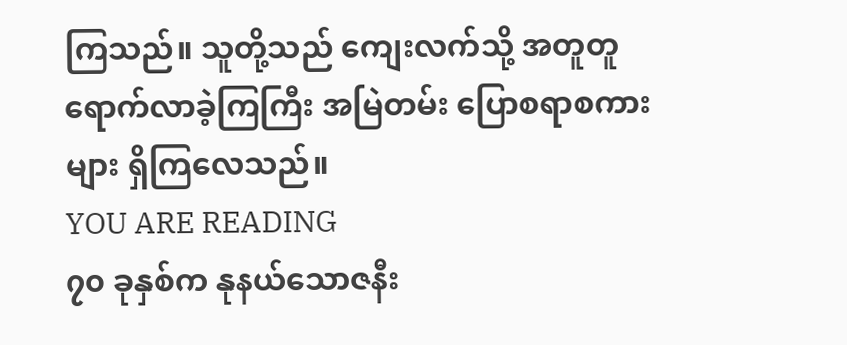ကြသည်။ သူတို့သည် ကျေးလက်သို့ အတူတူ ရောက်လာခဲ့ကြကြီး အမြဲတမ်း ပြောစရာစကားများ ရှိကြလေသည်။
YOU ARE READING
၇၀ ခုနှစ်က နုနယ်သောဇနီး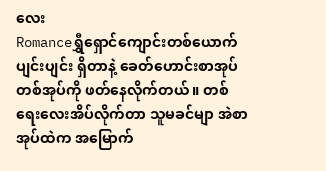လေး
Romanceရွှီရှောင်ကျောင်းတစ်ယောက် ပျင်းပျင်း ရှိတာနဲ့ ခေတ်ဟောင်းစာအုပ်တစ်အုပ်ကို ဖတ်နေလိုက်တယ်။ တစ်ရေးလေးအိပ်လိုက်တာ သူမခင်မျာ အဲစာအုပ်ထဲက အမြောက်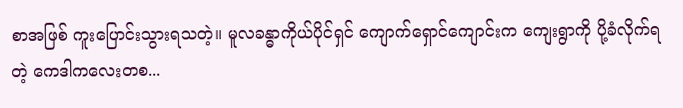စာအဖြစ် ကူးပြောင်းသွားရသတဲ့။ မူလခန္ဓာကိုယ်ပိုင်ရှင် ကျောက်ရှောင်ကျောင်းက ကျေးရွာကို ပို့ခံလိုက်ရတဲ့ ကေဒါကလေးတစ...